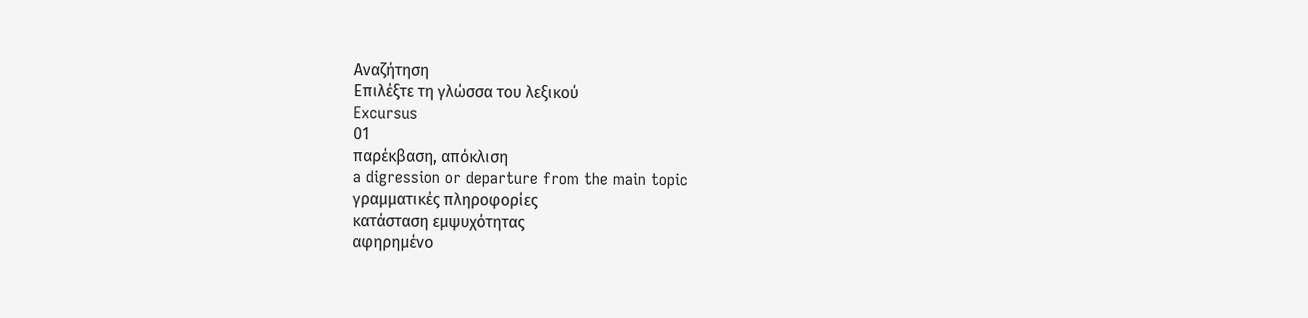Αναζήτηση
Επιλέξτε τη γλώσσα του λεξικού
Excursus
01
παρέκβαση, απόκλιση
a digression or departure from the main topic
γραμματικές πληροφορίες
κατάσταση εμψυχότητας
αφηρημένο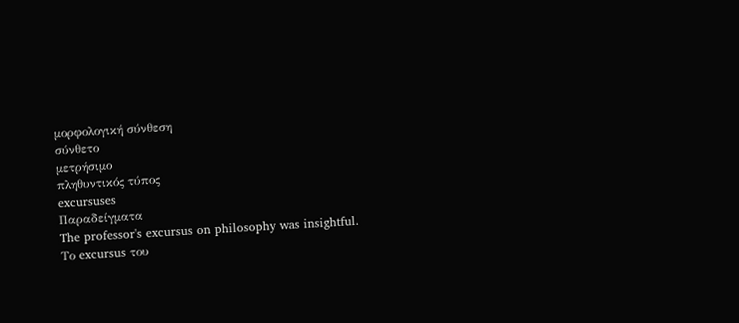μορφολογική σύνθεση
σύνθετο
μετρήσιμο
πληθυντικός τύπος
excursuses
Παραδείγματα
The professor's excursus on philosophy was insightful.
Το excursus του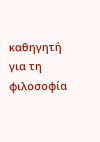καθηγητή για τη φιλοσοφία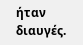ήταν διαυγές.